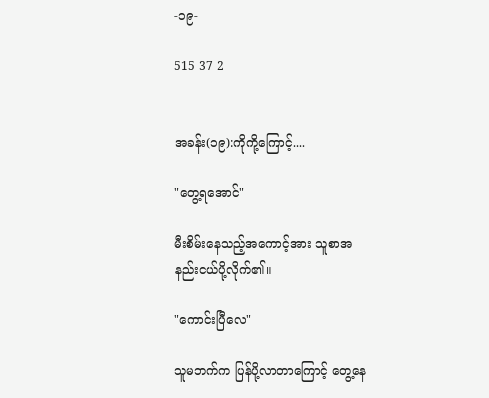-၁၉-

515 37 2


အခန်း(၁၉):ကိုကို့ကြောင့်....

"တွေ့ရအောင်"

မီးစိမ်းနေသည့်အကောင့်အား သူစာအနည်းငယ်ပို့လိုက်၏။

"ကောင်းပြီလေ"

သူမဘက်က ပြန်ပို့လာတာကြောင့် တွေ့နေ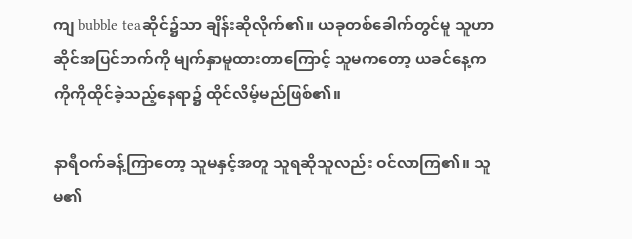ကျ bubble teaဆိုင်၌သာ ချိန်းဆိုလိုက်၏။ ယခု‌တစ်ခေါက်တွင်မူ သူဟာ ဆိုင်အပြင်ဘက်ကို မျက်နှာမူထားတာကြောင့် သူမကတော့ ယခင်နေ့က ကိုကိုထိုင်ခဲ့သည့်နေရာ၌ ထိုင်လိမ့်မည်ဖြစ်၏။

နာရီဝက်ခန့်ကြာတော့ သူမနှင့်အတူ သူရဆိုသူလည်း ဝင်လာကြ၏။ သူမ၏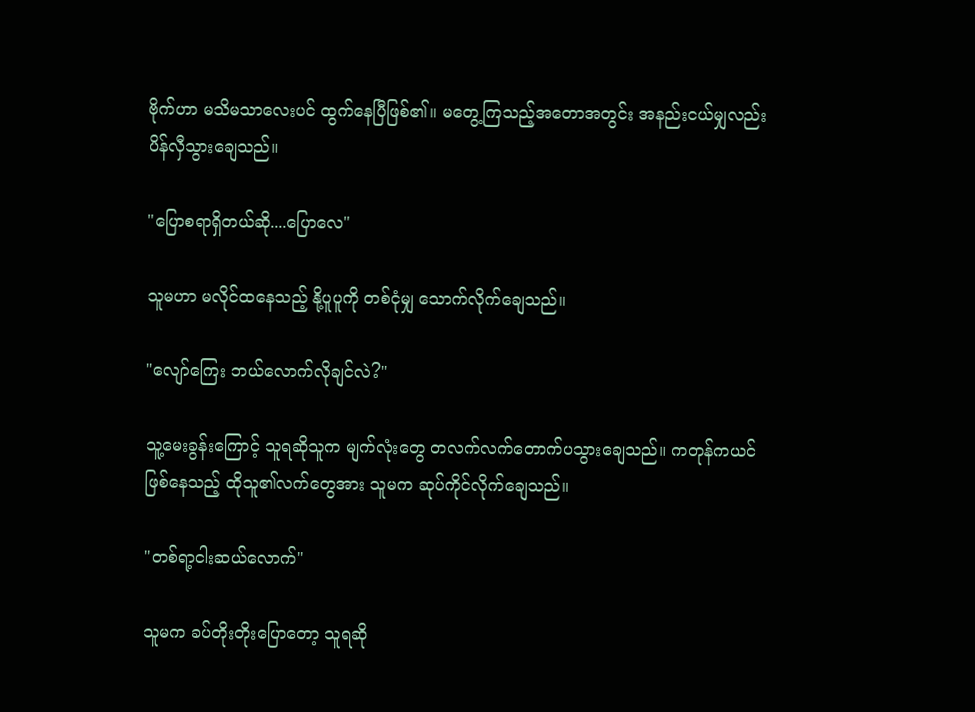ဗိုက်ဟာ မသိမသာလေးပင် ထွက်နေပြီဖြစ်၏။ မတွေ့ကြသည့်အတောအတွင်း အနည်းငယ်မျှလည်း ပိန်လှီသွားချေသည်။

"ပြောစရာရှိတယ်ဆို....ပြောလေ"

သူမဟာ မလိုင်ထနေသည့် နို့ပူပူကို တစ်ငုံမျှ သောက်လိုက်ချေသည်။

"လျော်ကြေး ဘယ်လောက်လိုချင်လဲ?"

သူ့မေးခွန်းကြောင့် သူရဆိုသူက မျက်လုံးတွေ တလက်လက်တောက်ပသွားချေသည်။ ကတုန်ကယင်ဖြစ်နေသည့် ထိုသူ၏လက်တွေအား သူမက ဆုပ်ကိုင်လိုက်ချေသည်။

"တစ်ရာ့ငါးဆယ်လောက်"

သူမက ခပ်တိုးတိုးပြောတော့ သူရဆို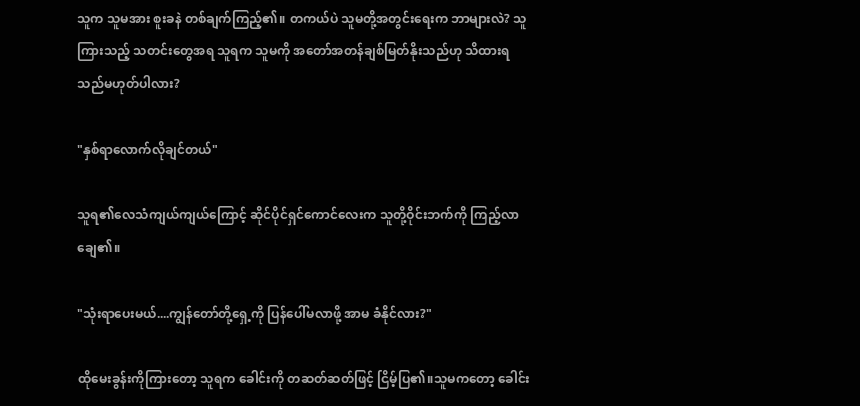သူက သူမအား စူးခနဲ တစ်ချက်ကြည့်၏။ တကယ်ပဲ သူမတို့အတွင်းရေးက ဘာများလဲ? သူကြားသည့် သတင်းတွေအရ သူရက သူမကို အတော်အတန်ချစ်မြတ်နိုးသည်ဟု သိထားရသည်မဟုတ်ပါလား?

"နှစ်ရာလောက်လိုချင်တယ်"

သူရ၏လေသံကျယ်ကျယ်ကြောင့် ဆိုင်ပိုင်ရှင်ကောင်လေးက သူတို့ဝိုင်းဘက်ကို ကြည့်လာချေ၏။

"သုံးရာပေးမယ်....ကျွန်တော်တို့ရှေ့ကို ပြန်ပေါ်မလာဖို့ အာမ ခံနိုင်လား?"

ထိုမေးခွန်းကိုကြားတော့ သူရက ခေါင်းကို တဆတ်ဆတ်ဖြင့် ငြိမ့်ပြ၏။သူမကတော့ ခေါင်း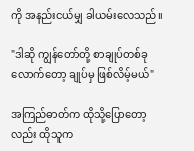ကို အနည်းငယ်မျှ ခါယမ်းလေသည်။

"ဒါဆို ကျွန်တော်တို့ စာချုပ်တစ်ခုလောက်တော့ ချုပ်မှ ဖြစ်လိမ့်မယ်"

အကြည်ဓာတ်က ထိုသို့ပြောတော့လည်း ထိုသူက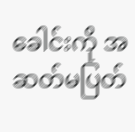ခေါင်းကို အဆတ်မပြတ်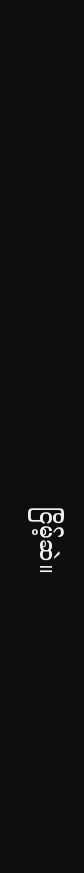ငြိမ့်ဆဲ။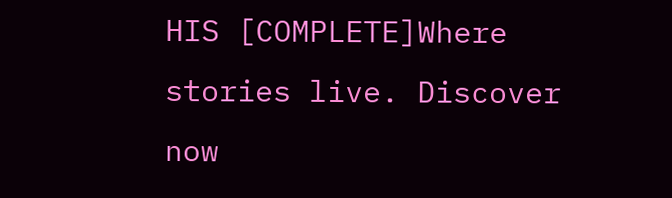HIS [COMPLETE]Where stories live. Discover now